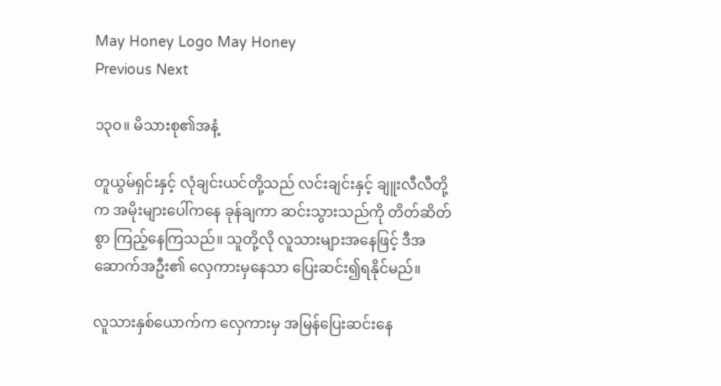May Honey Logo May Honey
Previous Next

၁၃၀။ မိသားစု၏အနံ့

တူယွမ်ရှင်းနှင့် လုံချင်းယင်တို့သည် လင်းချင်းနှင့် ချူးလီလီတို့က အမိုးများပေါ်ကနေ ခုန်ချကာ ဆင်းသွားသည်ကို တိတ်ဆိတ်စွာ ကြည့်နေကြသည်။ သူတို့လို လူသားများအနေဖြင့် ဒီအဆောက်အဦး၏ လှေကားမှနေသာ ပြေးဆင်း၍ရနိုင်မည်။

လူသားနှစ်ယောက်က လှေကားမှ အမြန်ပြေးဆင်းနေ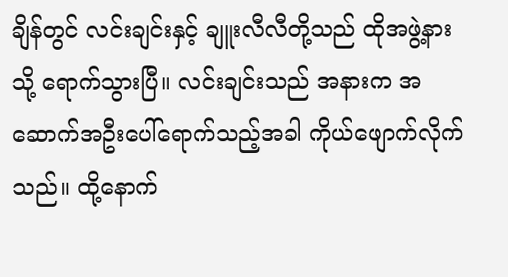ချိန်တွင် လင်းချင်းနှင့် ချူးလီလီတို့သည် ထိုအဖွဲ့နားသို့ ရောက်သွားပြီ။ လင်းချင်းသည် အနားက အဆောက်အဦးပေါ်ရောက်သည့်အခါ ကိုယ်ဖျောက်လိုက်သည်။ ထို့နောက်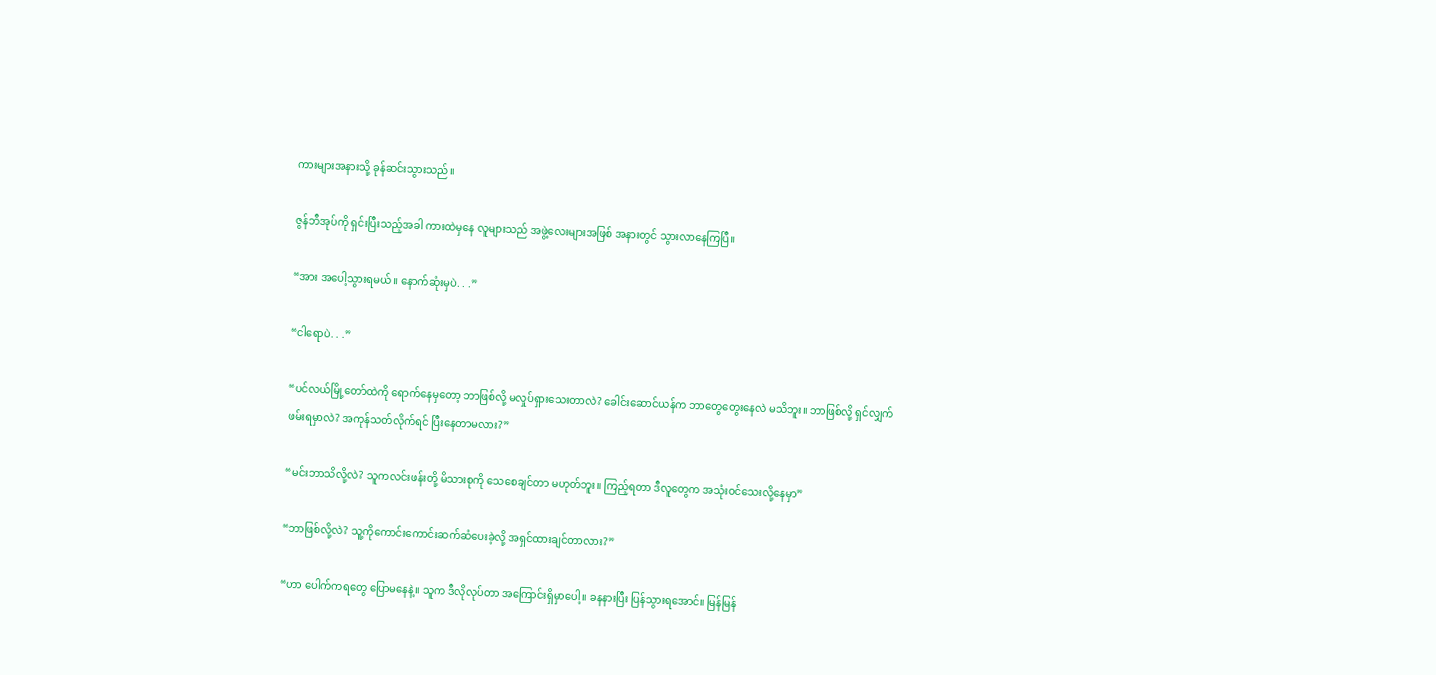ကားများအနားသို့ ခုန်ဆင်းသွားသည်။

ဇွန်ဘီအုပ်ကို ရှင်းပြီးသည့်အခါ ကားထဲမှနေ လူများသည် အဖွဲ့လေးများအဖြစ် အနားတွင် သွားလာနေကြပြီ။

“အား အပေါ့သွားရမယ်။ နောက်ဆုံးမှပဲ. . .”

“ငါရောပဲ. . .”

“ပင်လယ်မြို့တော်ထဲကို ရောက်နေမှတော့ ဘာဖြစ်လို့ မလှုပ်ရှားသေးတာလဲ? ခေါင်းဆောင်ယန်က ဘာတွေတွေးနေလဲ မသိဘူး။ ဘာဖြစ်လို့ ရှင်လျှက်ဖမ်းရမှာလဲ? အကုန်သတ်လိုက်ရင် ပြီးနေတာမလား?”

“မင်းဘာသိလို့လဲ? သူကလင်းဖန်းတို့ မိသားစုကို သေစေချင်တာ မဟုတ်ဘူး။ ကြည့်ရတာ ဒီလူတွေက အသုံးဝင်သေးလို့နေမှာ”

“ဘာဖြစ်လို့လဲ? သူ့ကိုကောင်းကောင်းဆက်ဆံပေးခဲ့လို့ အရှင်ထားချင်တာလား?”

“ဟာ ပေါက်ကရတွေ ပြောမနေနဲ့။ သူက ဒီလိုလုပ်တာ အကြောင်းရှိမှာပေါ့။ ခနနားပြီး ပြန်သွားရအောင်။ မြန်မြန်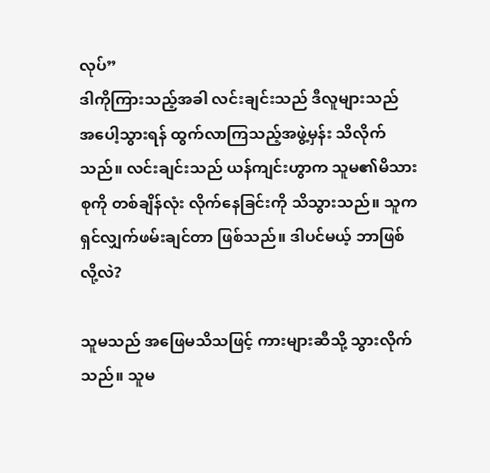လုပ်”
ဒါကိုကြားသည့်အခါ လင်းချင်းသည် ဒီလူများသည် အပေါ့သွားရန် ထွက်လာကြသည့်အဖွဲ့မှန်း သိလိုက်သည်။ လင်းချင်းသည် ယန်ကျင်းဟွာက သူမ၏မိသားစုကို တစ်ချိန်လုံး လိုက်နေခြင်းကို သိသွားသည်။ သူကရှင်လျှက်ဖမ်းချင်တာ ဖြစ်သည်။ ဒါပင်မယ့် ဘာဖြစ်လို့လဲ?

သူမသည် အဖြေမသိသဖြင့် ကားများဆီသို့ သွားလိုက်သည်။ သူမ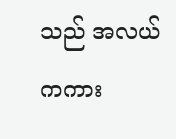သည် အလယ်ကကား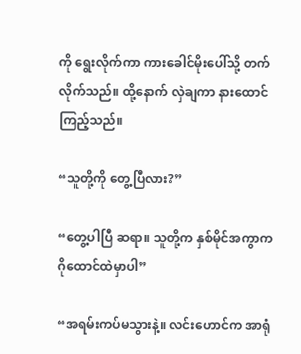ကို ရွေးလိုက်ကာ ကားခေါင်မိုးပေါ်သို့ တက်လိုက်သည်။ ထို့နောက် လှဲချကာ နားထောင်ကြည့်သည်။

“သူတို့ကို တွေ့ပြီလား?”

“တွေ့ပါပြီ ဆရာ။ သူတို့က နှစ်မိုင်အကွာက ဂိုထောင်ထဲမှာပါ”

“အရမ်းကပ်မသွားနဲ့။ လင်းဟောင်က အာရုံ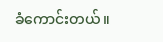ခံကောင်းတယ်။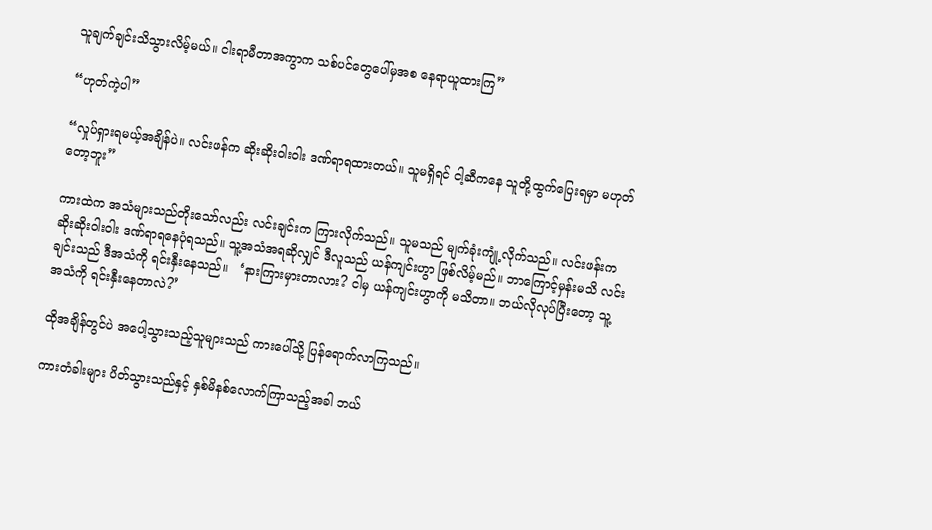သူချက်ချင်းသိသွားလိမ့်မယ်။ ငါးရာမီတာအကွာက သစ်ပင်တွေပေါ်မှအစ နေရာယူထားကြ”

“ဟုတ်ကဲ့ပါ”

“လှုပ်ရှားရမယ့်အချိန်ပဲ။ လင်းဖန်က ဆိုးဆိုးဝါးဝါး ဒဏ်ရာရထားတယ်။ သူမရှိရင် ငါ့ဆီကနေ သူတို့ထွက်ပြေးရမှာ မဟုတ်တော့ဘူး”

ကားထဲက အသံများသည်တိုးသော်လည်း လင်းချင်းက ကြားလိုက်သည်။ သူမသည် မျက်ခုံးကျုံ့လိုက်သည်။ လင်းဖန်းက ဆိုးဆိုးဝါးဝါး ဒဏ်ရာရနေပုံရသည်။ သူ့အသံအရဆိုလျှင် ဒီလူသည် ယန်ကျင်းဟွာ ဖြစ်လိမ့်မည်။ ဘာကြောင့်မှန်းမသိ လင်းချင်းသည် ဒီအသံကို ရင်းနှီးနေသည်။   ‘နားကြားမှားတာလား? ငါမှ ယန်ကျင်းဟွာကို မသိတာ။ ဘယ်လိုလုပ်ပြီးတော့ သူ့အသံကို ရင်းနှီးနေတာလဲ?’

ထိုအချိန်တွင်ပဲ အပေါ့သွားသည့်သူများသည် ကားပေါ်သို့ ပြန်ရောက်လာကြသည်။

ကားတံခါးများ ပိတ်သွားသည်နှင့် နှစ်မိနစ်လောက်ကြာသည့်အခါ ဘယ်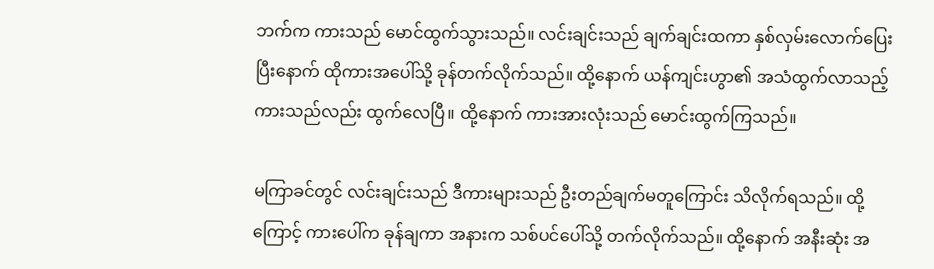ဘက်က ကားသည် မောင်ထွက်သွားသည်။ လင်းချင်းသည် ချက်ချင်းထကာ နှစ်လှမ်းလောက်ပြေးပြီးနောက် ထိုကားအပေါ်သို့ ခုန်တက်လိုက်သည်။ ထို့နောက် ယန်ကျင်းဟွာ၏ အသံထွက်လာသည့် ကားသည်လည်း ထွက်လေပြီ။ ထို့နောက် ကားအားလုံးသည် မောင်းထွက်ကြသည်။

မကြာခင်တွင် လင်းချင်းသည် ဒီကားများသည် ဦးတည်ချက်မတူကြောင်း သိလိုက်ရသည်။ ထို့ကြောင့် ကားပေါ်က ခုန်ချကာ အနားက သစ်ပင်ပေါ်သို့ တက်လိုက်သည်။ ထို့နောက် အနီးဆုံး အ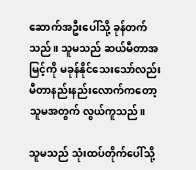ဆောက်အဦးပေါ်သို့ ခုန်တက်သည်။ သူမသည် ဆယ်မီတာအမြင့်ကို မခုန်နိုင်သေးသော်လည်း မီတာနည်းနည်းလောက်ကတော့ သူမအတွက် လွယ်ကူသည်။

သူမသည် သုံးထပ်တိုက်ပေါ်သို့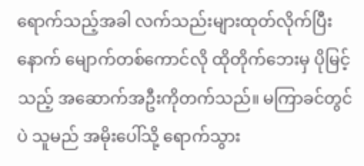ရောက်သည့်အခါ လက်သည်းများထုတ်လိုက်ပြီးနောက် မျောက်တစ်ကောင်လို ထိုတိုက်ဘေးမှ ပိုမြင့်သည့် အဆောက်အဦးကိုတက်သည်။ မကြာခင်တွင်ပဲ သူမည် အမိုးပေါ်သို့ ရောက်သွား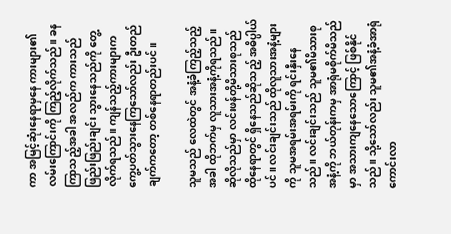ကာ အမြင့်ဆုံးနေရာမှနေ ကားများ၏ လမ်းကြောင်းကို ကြည့်လိုက်သည်။ ခနကြာသည့်အခါ အလည်က ကားသည် ဖြည်းဖြည်းချင်း သွားနေသည်ကို တွေ့လိုက်ရသည်။ ကျန်သည့်ကားများက ကွေ့ပတ်သွားနေကြသော်လည်း ဦးတည်ချက်ကတော့ တစ်နေရာတည်းပင်။

သူမသည် လေထဲတွင် အနံ့ခံကြည့်သည့်အခါ ထိုဘက်မှ လူသားအနံ့ကိုရသည်။ ဆိုလိုသည်မှာ လင်းဖန်တို့မိသားစုသည် ထိုနေရာတွင် ရှိနေသည်ဆိုသည့် အဓိပ္ပါယ်ပင်။ လင်းချင်းသည် ထိုလူသားအနံ့များကို သူမအရမ်းအရမ်းကို ရင်းနှီးနေသည်။ လင်းချင်းသည် သူမ၏မိသားစုအနံ့ကို ဘယ်တုန်းကမှ အာရုံမစိုက်မိသည်မှာ အသားကျနေသောကြောင့် ဖြစ်နိုင်သည်။ သို့သော်လည်း သူမ၏အနံ့ခံအာရုံကောင်းလာ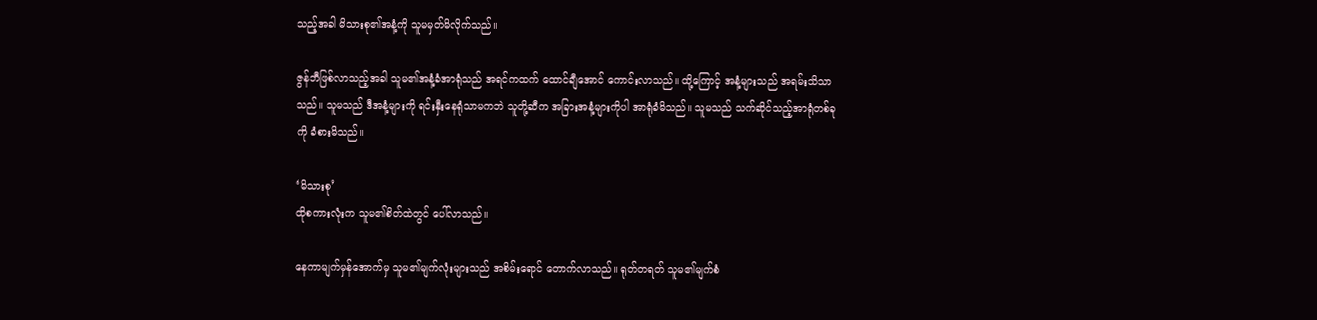သည့်အခါ မိသားစု၏အနံ့ကို သူမမှတ်မိလိုက်သည်။

ဇွန်ဘီဖြစ်လာသည့်အခါ သူမ၏အနံ့ခံအာရုံသည် အရင်ကထက် ထောင်ချီအောင် ကောင်းလာသည်။ ထို့ကြောင့် အနံ့များသည် အရမ်းသိသာသည်။ သူမသည် ဒီအနံ့များကို ရင်းနှီးနေရုံသာမကဘဲ သူတို့ဆီက အခြားအနံ့များကိုပါ အာရုံခံမိသည်။ သူမသည် သက်ဆိုင်သည့်အာရုံတစ်ခုကို ခံစားမိသည်။

‘မိသားစု’
ထိုစကားလုံးက သူမ၏စိတ်ထဲတွင် ပေါ်လာသည်။

နေကာမျက်မှန်အောက်မှ သူမ၏မျက်လုံးများသည် အစိမ်းရောင် တောက်လာသည်။ ရုတ်တရတ် သူမ၏မျက်စံ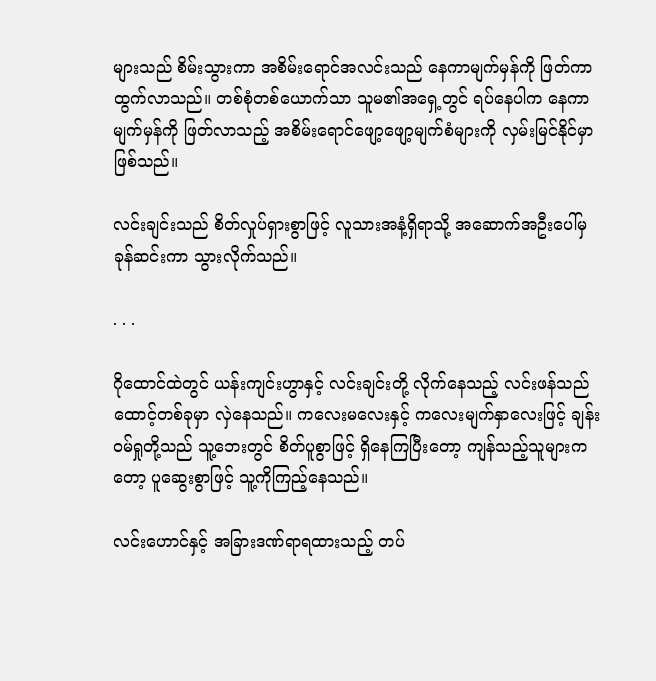များသည် စိမ်းသွားကာ အစိမ်းရောင်အလင်းသည် နေကာမျက်မှန်ကို ဖြတ်ကာထွက်လာသည်။ တစ်စုံတစ်ယောက်သာ သူမ၏အရှေ့တွင် ရပ်နေပါက နေကာမျက်မှန်ကို ဖြတ်လာသည့် အစိမ်းရောင်ဖျော့ဖျော့မျက်စံများကို လှမ်းမြင်နိုင်မှာ ဖြစ်သည်။

လင်းချင်းသည် စိတ်လှုပ်ရှားစွာဖြင့် လူသားအနံ့ရှိရာသို့ အဆောက်အဦးပေါ်မှ ခုန်ဆင်းကာ သွားလိုက်သည်။

. . .

ဂိုထောင်ထဲတွင် ယန်းကျင်းဟွာနှင့် လင်းချင်းတို့ လိုက်နေသည့် လင်းဖန်သည် ထောင့်တစ်ခုမှာ လှဲနေသည်။ ကလေးမလေးနှင့် ကလေးမျက်နှာလေးဖြင့် ချန်းဝမ်ရှုတို့သည် သူ့ဘေးတွင် စိတ်ပူစွာဖြင့် ရှိနေကြပြီးတော့ ကျန်သည့်သူများကတော့ ပူဆွေးစွာဖြင့် သူ့ကိုကြည့်နေသည်။

လင်းဟောင်နှင့် အခြားဒဏ်ရာရထားသည့် တပ်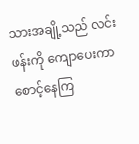သားအချို့သည် လင်းဖန်းကို ကျောပေးကာ စောင့်နေကြ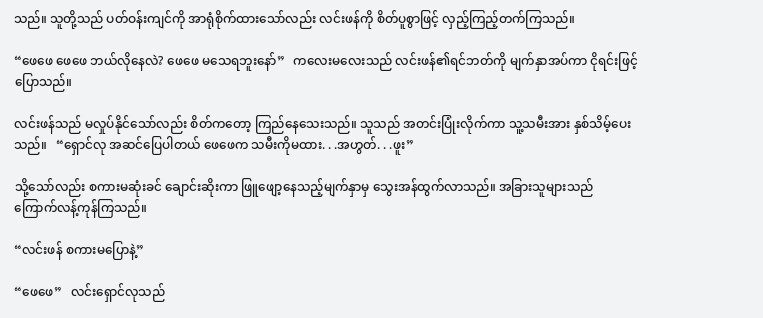သည်။ သူတို့သည် ပတ်ဝန်းကျင်ကို အာရုံစိုက်ထားသော်လည်း လင်းဖန်ကို စိတ်ပူစွာဖြင့် လှည့်ကြည့်တက်ကြသည်။

“ဖေဖေ ဖေဖေ ဘယ်လိုနေလဲ? ဖေဖေ မသေရဘူးနော်”   ကလေးမလေးသည် လင်းဖန်၏ရင်ဘတ်ကို မျက်နှာအပ်ကာ ငိုရင်းဖြင့် ပြောသည်။

လင်းဖန်သည် မလှုပ်နိုင်သော်လည်း စိတ်ကတော့ ကြည်နေသေးသည်။ သူသည် အတင်းပြုံးလိုက်ကာ သူ့သမီးအား နှစ်သိမ့်ပေးသည်။   “ရှောင်လု အဆင်ပြေပါတယ် ဖေဖေက သမီးကိုမထား. . .အဟွတ်. . .ဖူး”

သို့သော်လည်း စကားမဆုံးခင် ချောင်းဆိုးကာ ဖြူဖျော့နေသည့်မျက်နှာမှ သွေးအန်ထွက်လာသည်။ အခြားသူများသည် ကြောက်လန့်ကုန်ကြသည်။

“လင်းဖန် စကားမပြောနဲ့”

“ဖေဖေ”   လင်းရှောင်လုသည်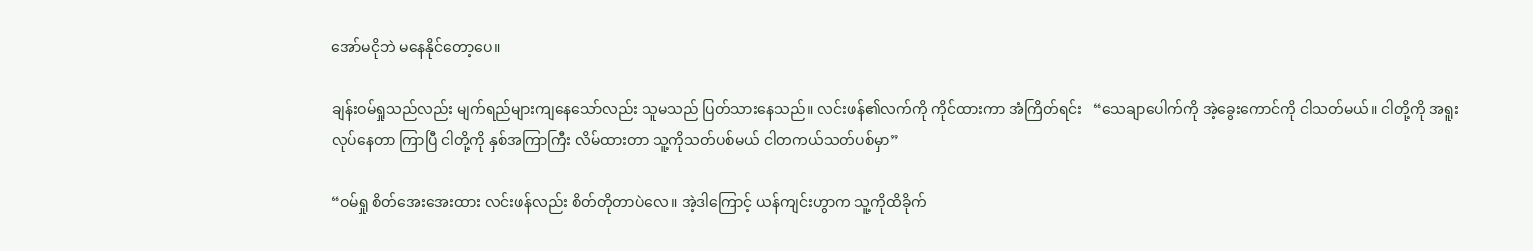အော်မငိုဘဲ မနေနိုင်တော့ပေ။

ချန်းဝမ်ရှုသည်လည်း မျက်ရည်များကျနေသော်လည်း သူမသည် ပြတ်သားနေသည်။ လင်းဖန်၏လက်ကို ကိုင်ထားကာ အံကြိတ်ရင်း   “သေချာပေါက်ကို အဲ့ခွေးကောင်ကို ငါသတ်မယ်။ ငါတို့ကို အရူးလုပ်နေတာ ကြာပြီ ငါတို့ကို နှစ်အကြာကြီး လိမ်ထားတာ သူ့ကိုသတ်ပစ်မယ် ငါတကယ်သတ်ပစ်မှာ”

“ဝမ်ရှု စိတ်အေးအေးထား လင်းဖန်လည်း စိတ်တိုတာပဲလေ။ အဲ့ဒါကြောင့် ယန်ကျင်းဟွာက သူ့ကိုထိခိုက်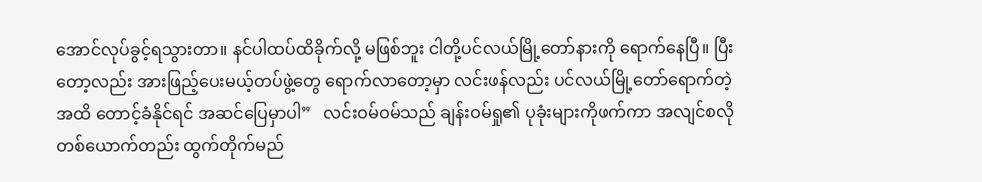အောင်လုပ်ခွင့်ရသွားတာ။ နင်ပါထပ်ထိခိုက်လို့ မဖြစ်ဘူး ငါတို့ပင်လယ်မြို့တော်နားကို ရောက်နေပြီ။ ပြီးတော့လည်း အားဖြည့်ပေးမယ့်တပ်ဖွဲ့တွေ ရောက်လာတော့မှာ လင်းဖန်လည်း ပင်လယ်မြို့တော်ရောက်တဲ့အထိ တောင့်ခံနိုင်ရင် အဆင်ပြေမှာပါ”   လင်းဝမ်ဝမ်သည် ချန်းဝမ်ရှု၏ ပုခုံးများကိုဖက်ကာ အလျင်စလို တစ်ယောက်တည်း ထွက်တိုက်မည်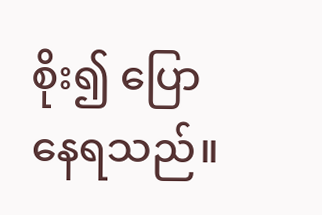စိုး၍ ပြောနေရသည်။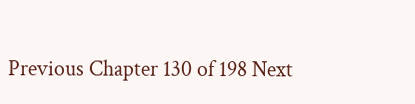Previous Chapter 130 of 198 Next